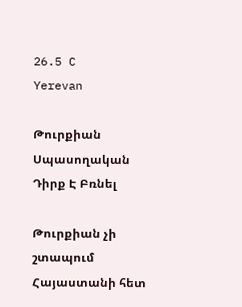26.5 C
Yerevan

Թուրքիան Սպասողական Դիրք Է Բռնել

Թուրքիան չի շտապում Հայաստանի հետ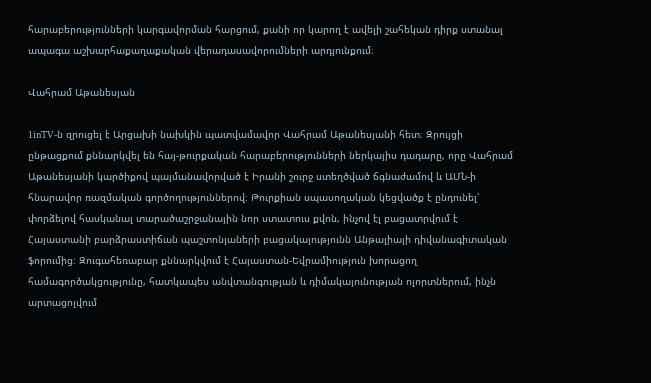հարաբերությունների կարգավորման հարցում, քանի որ կարող է ավելի շահեկան դիրք ստանալ ապագա աշխարհաքաղաքական վերադասավորումների արդյունքում։

Վահրամ Աթանեսյան

1inTV‑ն զրուցել է Արցախի նախկին պատվամավոր Վահրամ Աթանեսյանի հետ։ Զրույցի ընթացքում քննարկվել են հայ-թուրքական հարաբերությունների ներկայիս դադարը, որը Վահրամ Աթանեսյանի կարծիքով պայմանավորված է Իրանի շուրջ ստեղծված ճգնաժամով և ԱՄՆ‑ի հնարավոր ռազմական գործողություններով։ Թուրքիան սպասողական կեցվածք է ընդունել՝ փորձելով հասկանալ տարածաշրջանային նոր ստատուս քվոն, ինչով էլ բացատրվում է Հայաստանի բարձրաստիճան պաշտոնյաների բացակայությունն Անթալիայի դիվանագիտական ֆորումից։ Զուգահեռաբար քննարկվում է Հայաստան-Եվրամիություն խորացող համագործակցությունը, հատկապես անվտանգության և դիմակայունության ոլորտներում, ինչն արտացոլվում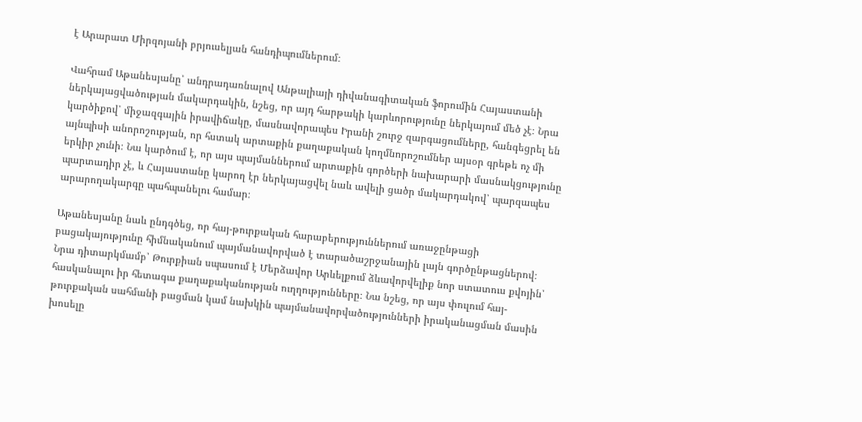է Արարատ Միրզոյանի բրյուսելյան հանդիպումներում։

Վահրամ Աթանեսյանը՝ անդրադառնալով Անթալիայի դիվանագիտական ֆորումին Հայաստանի ներկայացվածության մակարդակին, նշեց, որ այդ հարթակի կարևորությունը ներկայում մեծ չէ։ Նրա կարծիքով՝ միջազգային իրավիճակը, մասնավորապես Իրանի շուրջ զարգացումները, հանգեցրել են այնպիսի անորոշության, որ հստակ արտաքին քաղաքական կողմնորոշումներ այսօր գրեթե ոչ մի երկիր չունի։ Նա կարծում է, որ այս պայմաններում արտաքին գործերի նախարարի մասնակցությունը պարտադիր չէ, և Հայաստանը կարող էր ներկայացվել նաև ավելի ցածր մակարդակով՝ պարզապես արարողակարգը պահպանելու համար։

Աթանեսյանը նաև ընդգծեց, որ հայ-թուրքական հարաբերություններում առաջընթացի բացակայությունը հիմնականում պայմանավորված է տարածաշրջանային լայն գործընթացներով։ Նրա դիտարկմամբ՝ Թուրքիան սպասում է Մերձավոր Արևելքում ձևավորվելիք նոր ստատուս քվոյին՝ հասկանալու իր հետագա քաղաքականության ուղղությունները։ Նա նշեց, որ այս փուլում հայ-թուրքական սահմանի բացման կամ նախկին պայմանավորվածությունների իրականացման մասին խոսելը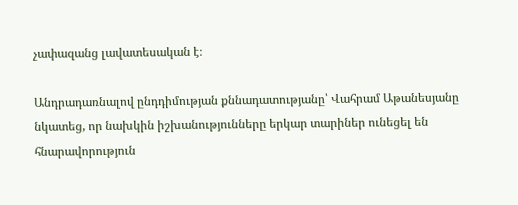չափազանց լավատեսական է։

Անդրադառնալով ընդդիմության քննադատությանը՝ Վահրամ Աթանեսյանը նկատեց, որ նախկին իշխանությունները երկար տարիներ ունեցել են հնարավորություն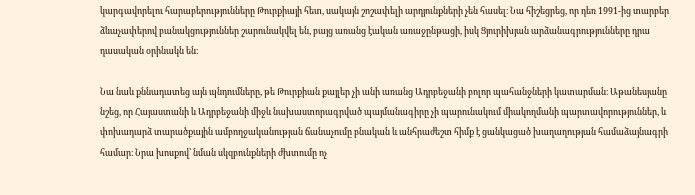կարգավորելու հարաբերությունները Թուրքիայի հետ, սակայն շոշափելի արդյունքների չեն հասել։ Նա հիշեցրեց, որ դեռ 1991-ից տարբեր ձևաչափերով բանակցություններ շարունակվել են, բայց առանց էական առաջընթացի, իսկ Ցյուրիխյան արձանագրությունները դրա դասական օրինակն են։

Նա նաև քննադատեց այն պնդումները, թե Թուրքիան քայլեր չի անի առանց Ադրբեջանի բոլոր պահանջների կատարման։ Աթանեսյանը նշեց, որ Հայաստանի և Ադրբեջանի միջև նախաստորագրված պայմանագիրը չի պարունակում միակողմանի պարտավորություններ, և փոխադարձ տարածքային ամբողջականության ճանաչումը բնական և անհրաժեշտ հիմք է ցանկացած խաղաղության համաձայնագրի համար։ Նրա խոսքով՝ նման սկզբունքների ժխտումը ոչ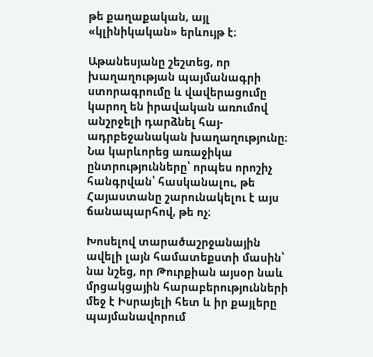թե քաղաքական, այլ «կլինիկական» երևույթ է։

Աթանեսյանը շեշտեց, որ խաղաղության պայմանագրի ստորագրումը և վավերացումը կարող են իրավական առումով անշրջելի դարձնել հայ-ադրբեջանական խաղաղությունը։ Նա կարևորեց առաջիկա ընտրությունները՝ որպես որոշիչ հանգրվան՝ հասկանալու, թե Հայաստանը շարունակելու է այս ճանապարհով, թե ոչ։

Խոսելով տարածաշրջանային ավելի լայն համատեքստի մասին՝ նա նշեց, որ Թուրքիան այսօր նաև մրցակցային հարաբերությունների մեջ է Իսրայելի հետ և իր քայլերը պայմանավորում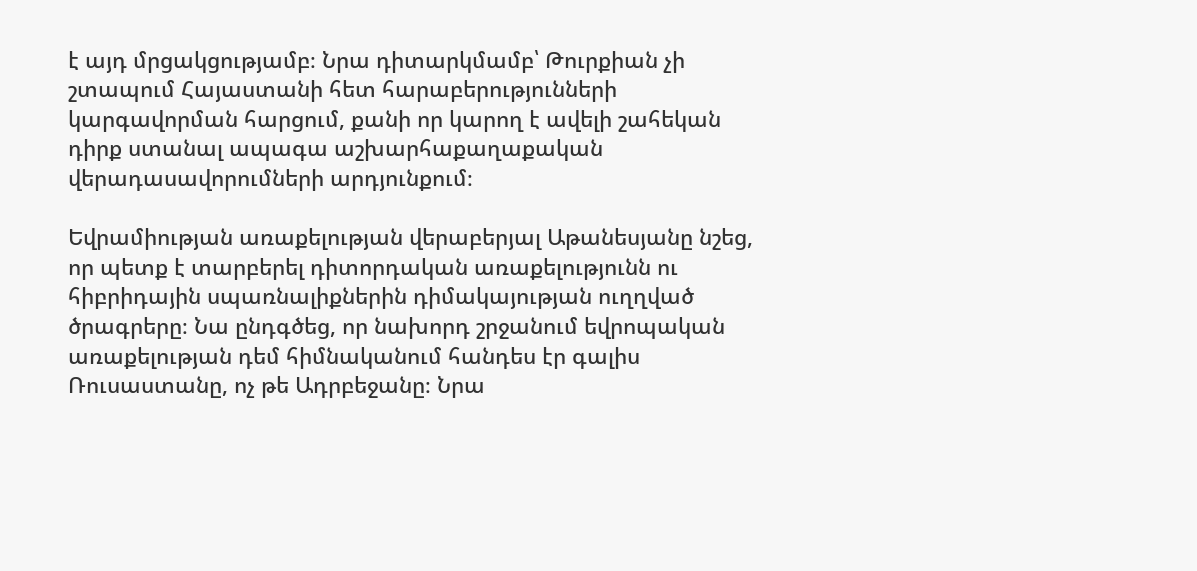է այդ մրցակցությամբ։ Նրա դիտարկմամբ՝ Թուրքիան չի շտապում Հայաստանի հետ հարաբերությունների կարգավորման հարցում, քանի որ կարող է ավելի շահեկան դիրք ստանալ ապագա աշխարհաքաղաքական վերադասավորումների արդյունքում։

Եվրամիության առաքելության վերաբերյալ Աթանեսյանը նշեց, որ պետք է տարբերել դիտորդական առաքելությունն ու հիբրիդային սպառնալիքներին դիմակայության ուղղված ծրագրերը։ Նա ընդգծեց, որ նախորդ շրջանում եվրոպական առաքելության դեմ հիմնականում հանդես էր գալիս Ռուսաստանը, ոչ թե Ադրբեջանը։ Նրա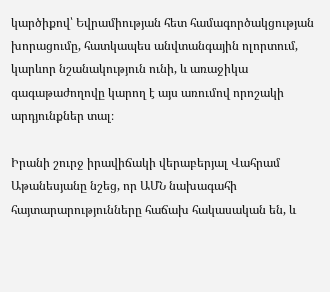կարծիքով՝ Եվրամիության հետ համագործակցության խորացումը, հատկապես անվտանգային ոլորտում, կարևոր նշանակություն ունի, և առաջիկա գագաթաժողովը կարող է այս առումով որոշակի արդյունքներ տալ։

Իրանի շուրջ իրավիճակի վերաբերյալ Վահրամ Աթանեսյանը նշեց, որ ԱՄՆ նախագահի հայտարարությունները հաճախ հակասական են, և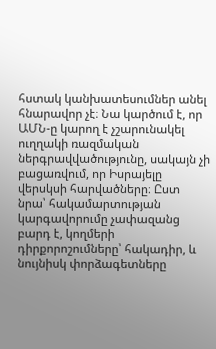հստակ կանխատեսումներ անել հնարավոր չէ։ Նա կարծում է, որ ԱՄՆ‑ը կարող է չշարունակել ուղղակի ռազմական ներգրավվածությունը, սակայն չի բացառվում, որ Իսրայելը վերսկսի հարվածները։ Ըստ նրա՝ հակամարտության կարգավորումը չափազանց բարդ է, կողմերի դիրքորոշումները՝ հակադիր, և նույնիսկ փորձագետները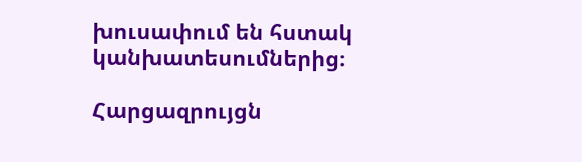խուսափում են հստակ կանխատեսումներից։

Հարցազրույցն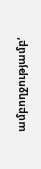ամբողջությամբ‘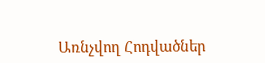Առնչվող Հոդվածներ